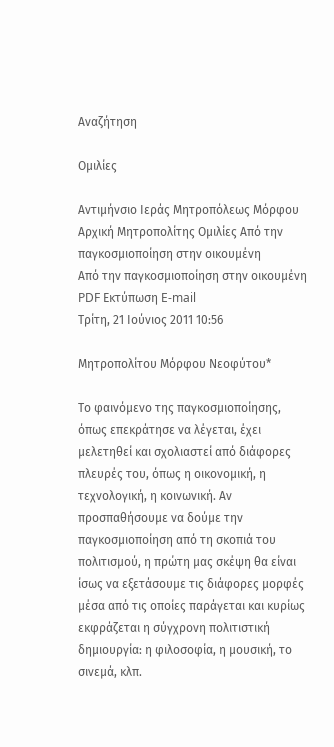Αναζήτηση

Ομιλίες

Αντιμήνσιο Ιεράς Μητροπόλεως Μόρφου
Αρχική Μητροπολίτης Ομιλίες Από την παγκοσμιοποίηση στην οικουμένη
Από την παγκοσμιοποίηση στην οικουμένη PDF Εκτύπωση E-mail
Τρίτη, 21 Ιούνιος 2011 10:56

Μητροπολίτου Μόρφου Νεοφύτου*

Το φαινόμενο της παγκοσμιοποίησης, όπως επεκράτησε να λέγεται, έχει μελετηθεί και σχολιαστεί από διάφορες πλευρές του, όπως η οικονομική, η τεχνολογική, η κοινωνική. Αν προσπαθήσουμε να δούμε την παγκοσμιοποίηση από τη σκοπιά του πολιτισμού, η πρώτη μας σκέψη θα είναι ίσως να εξετάσουμε τις διάφορες μορφές μέσα από τις οποίες παράγεται και κυρίως εκφράζεται η σύγχρονη πολιτιστική δημιουργία: η φιλοσοφία, η μουσική, το σινεμά, κλπ.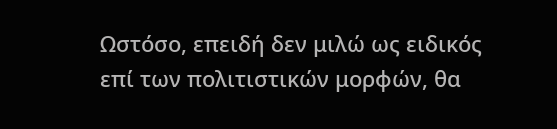Ωστόσο, επειδή δεν μιλώ ως ειδικός επί των πολιτιστικών μορφών, θα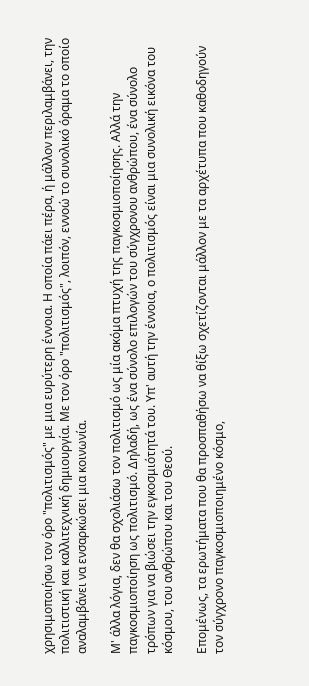χρησιμοποιήσω τον όρο "πολιτισμός" με μια ευρύτερη έννοια. Η οποία πάει πέρα, ή μάλλον περιλαμβάνει, την πολιτιστική και καλλιτεχνική δημιουργία. Με τον όρο "πολιτισμός", λοιπόν, εννοώ το συνολικό όραμα το οποίο αναλαμβάνει να ενσαρκώσει μια κοινωνία.

Μ' άλλα λόγια, δεν θα σχολιάσω τον πολιτισμό ως μία ακόμα πτυχή της παγκοσμιοποίησης. Αλλά την παγκοσμιοποίηση ως πολιτισμό. Δηλαδή, ως ένα σύνολο επιλογών του σύγχρονου ανθρώπου, ένα σύνολο τρόπων για να βιώσει την εγκοσμιότητά του. Υπ' αυτή την έννοια, ο πολιτισμός είναι μια συνολική εικόνα του κόσμου, του ανθρώπου και του Θεού.

Επομένως, τα ερωτήματα που θα προσπαθήσω να θίξω σχετίζονται μάλλον με τα αρχέτυπα που καθοδηγούν τον σύγχρονο παγκοσμιοποιημένο κόσμο,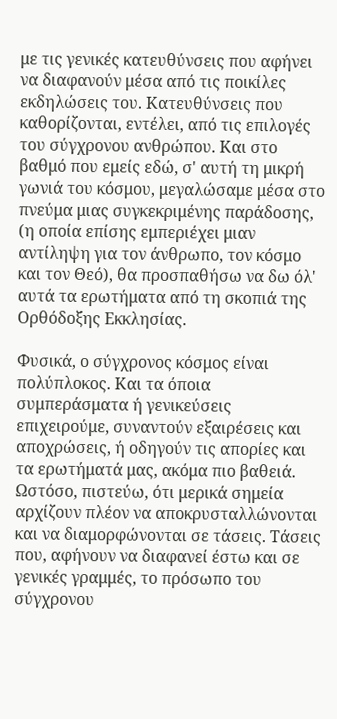με τις γενικές κατευθύνσεις που αφήνει να διαφανούν μέσα από τις ποικίλες εκδηλώσεις του. Κατευθύνσεις που καθορίζονται, εντέλει, από τις επιλογές του σύγχρονου ανθρώπου. Και στο βαθμό που εμείς εδώ, σ' αυτή τη μικρή γωνιά του κόσμου, μεγαλώσαμε μέσα στο πνεύμα μιας συγκεκριμένης παράδοσης, (η οποία επίσης εμπεριέχει μιαν αντίληψη για τον άνθρωπο, τον κόσμο και τον Θεό), θα προσπαθήσω να δω όλ' αυτά τα ερωτήματα από τη σκοπιά της Ορθόδοξης Εκκλησίας.

Φυσικά, ο σύγχρονος κόσμος είναι πολύπλοκος. Και τα όποια συμπεράσματα ή γενικεύσεις επιχειρούμε, συναντούν εξαιρέσεις και αποχρώσεις, ή οδηγούν τις απορίες και τα ερωτήματά μας, ακόμα πιο βαθειά. Ωστόσο, πιστεύω, ότι μερικά σημεία αρχίζουν πλέον να αποκρυσταλλώνονται και να διαμορφώνονται σε τάσεις. Τάσεις που, αφήνουν να διαφανεί έστω και σε γενικές γραμμές, το πρόσωπο του σύγχρονου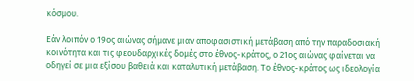κόσμου.

Εάν λοιπόν ο 19ος αιώνας σήμανε μιαν αποφασιστική μετάβαση από την παραδοσιακή κοινότητα και τις φεουδαρχικές δομές στο έθνος-κράτος, ο 21ος αιώνας φαίνεται να οδηγεί σε μια εξίσου βαθειά και καταλυτική μετάβαση. Το έθνος-κράτος ως ιδεολογία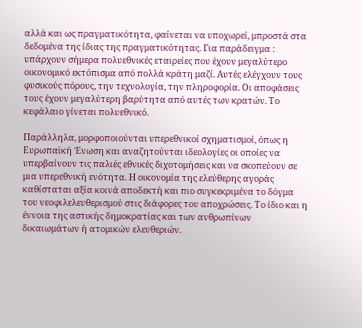αλλά και ως πραγματικότητα, φαίνεται να υποχωρεί, μπροστά στα δεδομένα της ίδιας της πραγματικότητας. Για παράδειγμα : υπάρχουν σήμερα πολυεθνικές εταιρείες που έχουν μεγαλύτερο οικονομικό εκτόπισμα από πολλά κράτη μαζί. Αυτές ελέγχουν τους φυσικούς πόρους, την τεχνολογία, την πληροφορία. Οι αποφάσεις τους έχουν μεγαλύτερη βαρύτητα από αυτές των κρατών. Το κεφάλαιο γίνεται πολυεθνικό.

Παράλληλα, μορφοποιούνται υπερεθνικοί σχηματισμοί, όπως η Ευρωπαϊκή Ένωση και αναζητούνται ιδεολογίες οι οποίες να υπερβαίνουν τις παλιές εθνικές διχοτομήσεις και να σκοπεύουν σε μια υπερεθνική ενότητα. Η οικονομία της ελεύθερης αγοράς καθίσταται αξία κοινά αποδεκτή και πιο συγκεκριμένα το δόγμα του νεοφιλελευθερισμού στις διάφορες του αποχρώσεις. Το ίδιο και η έννοια της αστικής δημοκρατίας και των ανθρωπίνων δικαιωμάτων ή ατομικών ελευθεριών.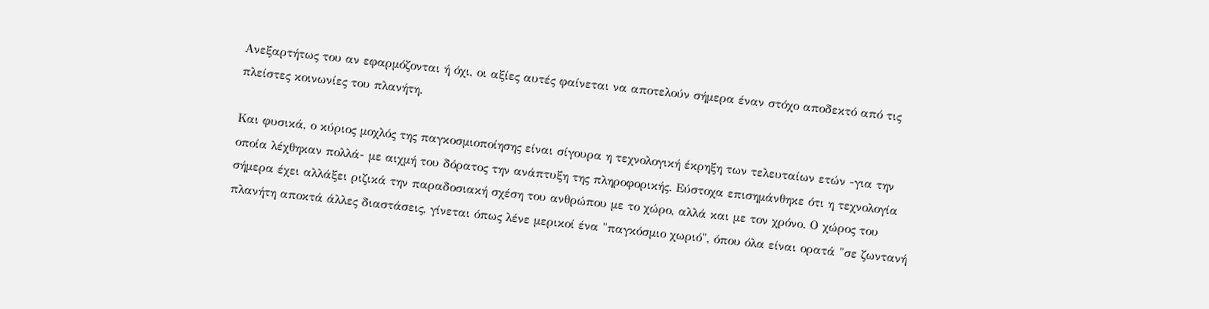Ανεξαρτήτως του αν εφαρμόζονται ή όχι, οι αξίες αυτές φαίνεται να αποτελούν σήμερα έναν στόχο αποδεκτό από τις πλείστες κοινωνίες του πλανήτη.

Και φυσικά, ο κύριος μοχλός της παγκοσμιοποίησης είναι σίγουρα η τεχνολογική έκρηξη των τελευταίων ετών -για την οποία λέχθηκαν πολλά- με αιχμή του δόρατος την ανάπτυξη της πληροφορικής. Εύστοχα επισημάνθηκε ότι η τεχνολογία σήμερα έχει αλλάξει ριζικά την παραδοσιακή σχέση του ανθρώπου με το χώρο, αλλά και με τον χρόνο. Ο χώρος του πλανήτη αποκτά άλλες διαστάσεις, γίνεται όπως λένε μερικοί ένα "παγκόσμιο χωριό", όπου όλα είναι ορατά "σε ζωντανή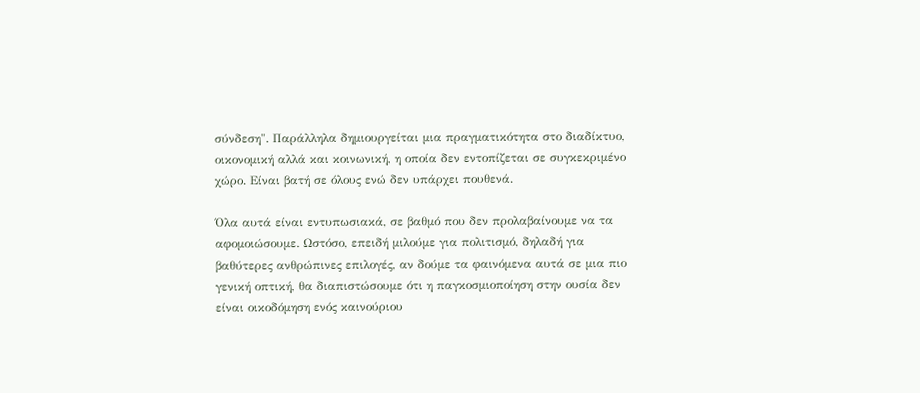σύνδεση". Παράλληλα δημιουργείται μια πραγματικότητα στο διαδίκτυο, οικονομική αλλά και κοινωνική, η οποία δεν εντοπίζεται σε συγκεκριμένο χώρο. Είναι βατή σε όλους ενώ δεν υπάρχει πουθενά.

Όλα αυτά είναι εντυπωσιακά, σε βαθμό που δεν προλαβαίνουμε να τα αφομοιώσουμε. Ωστόσο, επειδή μιλούμε για πολιτισμό, δηλαδή για βαθύτερες ανθρώπινες επιλογές, αν δούμε τα φαινόμενα αυτά σε μια πιο γενική οπτική, θα διαπιστώσουμε ότι η παγκοσμιοποίηση στην ουσία δεν είναι οικοδόμηση ενός καινούριου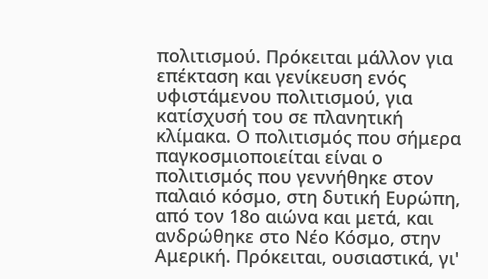πολιτισμού. Πρόκειται μάλλον για επέκταση και γενίκευση ενός υφιστάμενου πολιτισμού, για κατίσχυσή του σε πλανητική κλίμακα. Ο πολιτισμός που σήμερα παγκοσμιοποιείται είναι ο πολιτισμός που γεννήθηκε στον παλαιό κόσμο, στη δυτική Ευρώπη, από τον 18ο αιώνα και μετά, και ανδρώθηκε στο Νέο Κόσμο, στην Αμερική. Πρόκειται, ουσιαστικά, γι'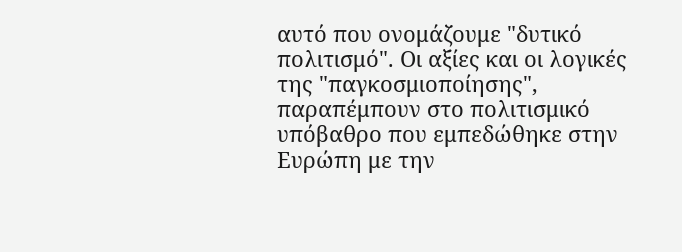αυτό που ονομάζουμε "δυτικό πολιτισμό". Οι αξίες και οι λογικές της "παγκοσμιοποίησης", παραπέμπουν στο πολιτισμικό υπόβαθρο που εμπεδώθηκε στην Ευρώπη με την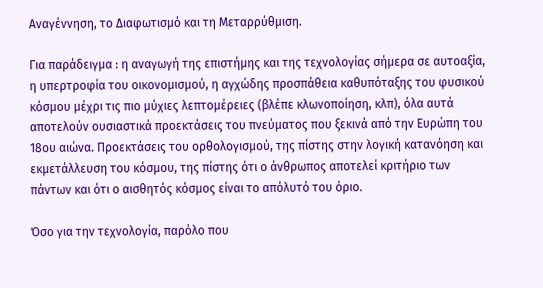Αναγέννηση, το Διαφωτισμό και τη Μεταρρύθμιση.

Για παράδειγμα : η αναγωγή της επιστήμης και της τεχνολογίας σήμερα σε αυτοαξία, η υπερτροφία του οικονομισμού, η αγχώδης προσπάθεια καθυπόταξης του φυσικού κόσμου μέχρι τις πιο μύχιες λεπτομέρειες (βλέπε κλωνοποίηση, κλπ), όλα αυτά αποτελούν ουσιαστικά προεκτάσεις του πνεύματος που ξεκινά από την Ευρώπη του 18ου αιώνα. Προεκτάσεις του ορθολογισμού, της πίστης στην λογική κατανόηση και εκμετάλλευση του κόσμου, της πίστης ότι ο άνθρωπος αποτελεί κριτήριο των πάντων και ότι ο αισθητός κόσμος είναι το απόλυτό του όριο.

Όσο για την τεχνολογία, παρόλο που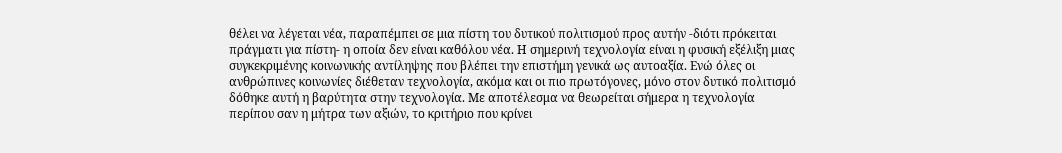θέλει να λέγεται νέα, παραπέμπει σε μια πίστη του δυτικού πολιτισμού προς αυτήν -διότι πρόκειται πράγματι για πίστη- η οποία δεν είναι καθόλου νέα. Η σημερινή τεχνολογία είναι η φυσική εξέλιξη μιας συγκεκριμένης κοινωνικής αντίληψης που βλέπει την επιστήμη γενικά ως αυτοαξία. Ενώ όλες οι ανθρώπινες κοινωνίες διέθεταν τεχνολογία, ακόμα και οι πιο πρωτόγονες, μόνο στον δυτικό πολιτισμό δόθηκε αυτή η βαρύτητα στην τεχνολογία. Με αποτέλεσμα να θεωρείται σήμερα η τεχνολογία περίπου σαν η μήτρα των αξιών, το κριτήριο που κρίνει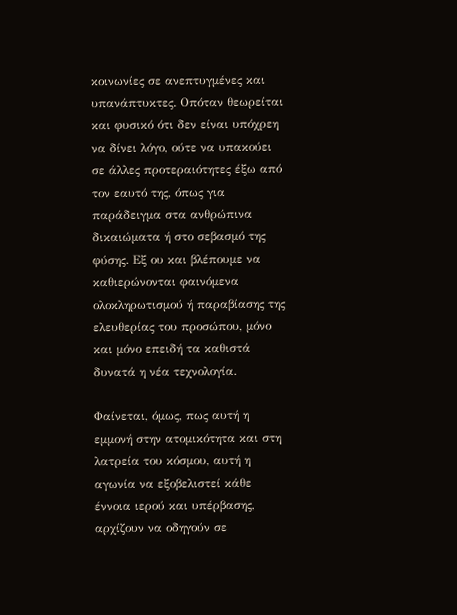κοινωνίες σε ανεπτυγμένες και υπανάπτυκτες. Οπόταν θεωρείται και φυσικό ότι δεν είναι υπόχρεη να δίνει λόγο, ούτε να υπακούει σε άλλες προτεραιότητες έξω από τον εαυτό της, όπως για παράδειγμα στα ανθρώπινα δικαιώματα ή στο σεβασμό της φύσης. Εξ ου και βλέπουμε να καθιερώνονται φαινόμενα ολοκληρωτισμού ή παραβίασης της ελευθερίας του προσώπου, μόνο και μόνο επειδή τα καθιστά δυνατά η νέα τεχνολογία.

Φαίνεται, όμως, πως αυτή η εμμονή στην ατομικότητα και στη λατρεία του κόσμου, αυτή η αγωνία να εξοβελιστεί κάθε έννοια ιερού και υπέρβασης, αρχίζουν να οδηγούν σε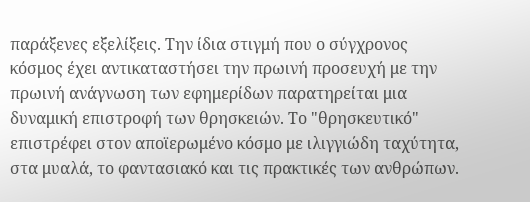παράξενες εξελίξεις. Την ίδια στιγμή που ο σύγχρονος κόσμος έχει αντικαταστήσει την πρωινή προσευχή με την πρωινή ανάγνωση των εφημερίδων παρατηρείται μια δυναμική επιστροφή των θρησκειών. Το "θρησκευτικό" επιστρέφει στον αποϊερωμένο κόσμο με ιλιγγιώδη ταχύτητα, στα μυαλά, το φαντασιακό και τις πρακτικές των ανθρώπων.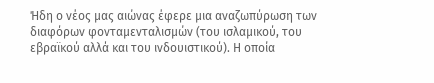Ήδη ο νέος μας αιώνας έφερε μια αναζωπύρωση των διαφόρων φονταμενταλισμών (του ισλαμικού, του εβραϊκού αλλά και του ινδουιστικού). Η οποία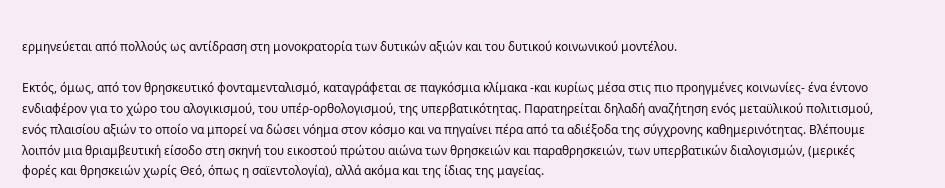ερμηνεύεται από πολλούς ως αντίδραση στη μονοκρατορία των δυτικών αξιών και του δυτικού κοινωνικού μοντέλου.

Εκτός, όμως, από τον θρησκευτικό φονταμενταλισμό, καταγράφεται σε παγκόσμια κλίμακα -και κυρίως μέσα στις πιο προηγμένες κοινωνίες- ένα έντονο ενδιαφέρον για το χώρο του αλογικισμού, του υπέρ-ορθολογισμού, της υπερβατικότητας. Παρατηρείται δηλαδή αναζήτηση ενός μεταϋλικού πολιτισμού, ενός πλαισίου αξιών το οποίο να μπορεί να δώσει νόημα στον κόσμο και να πηγαίνει πέρα από τα αδιέξοδα της σύγχρονης καθημερινότητας. Βλέπουμε λοιπόν μια θριαμβευτική είσοδο στη σκηνή του εικοστού πρώτου αιώνα των θρησκειών και παραθρησκειών, των υπερβατικών διαλογισμών, (μερικές φορές και θρησκειών χωρίς Θεό, όπως η σαϊεντολογία), αλλά ακόμα και της ίδιας της μαγείας.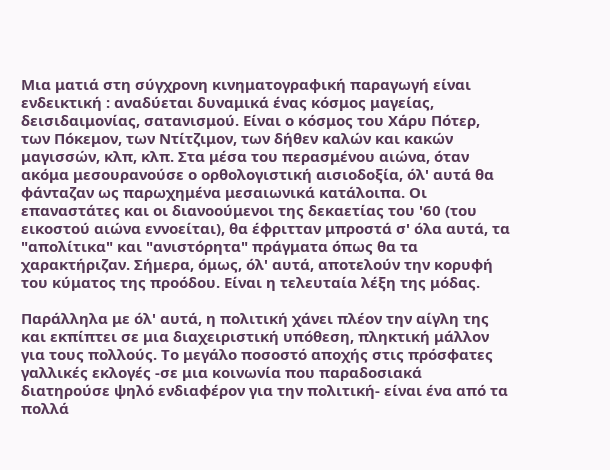Μια ματιά στη σύγχρονη κινηματογραφική παραγωγή είναι ενδεικτική : αναδύεται δυναμικά ένας κόσμος μαγείας, δεισιδαιμονίας, σατανισμού. Είναι ο κόσμος του Χάρυ Πότερ, των Πόκεμον, των Ντίτζιμον, των δήθεν καλών και κακών μαγισσών, κλπ, κλπ. Στα μέσα του περασμένου αιώνα, όταν ακόμα μεσουρανούσε ο ορθολογιστική αισιοδοξία, όλ' αυτά θα φάνταζαν ως παρωχημένα μεσαιωνικά κατάλοιπα. Οι επαναστάτες και οι διανοούμενοι της δεκαετίας του '60 (του εικοστού αιώνα εννοείται), θα έφριτταν μπροστά σ' όλα αυτά, τα "απολίτικα" και "ανιστόρητα" πράγματα όπως θα τα χαρακτήριζαν. Σήμερα, όμως, όλ' αυτά, αποτελούν την κορυφή του κύματος της προόδου. Είναι η τελευταία λέξη της μόδας.

Παράλληλα με όλ' αυτά, η πολιτική χάνει πλέον την αίγλη της και εκπίπτει σε μια διαχειριστική υπόθεση, πληκτική μάλλον για τους πολλούς. Το μεγάλο ποσοστό αποχής στις πρόσφατες γαλλικές εκλογές -σε μια κοινωνία που παραδοσιακά διατηρούσε ψηλό ενδιαφέρον για την πολιτική- είναι ένα από τα πολλά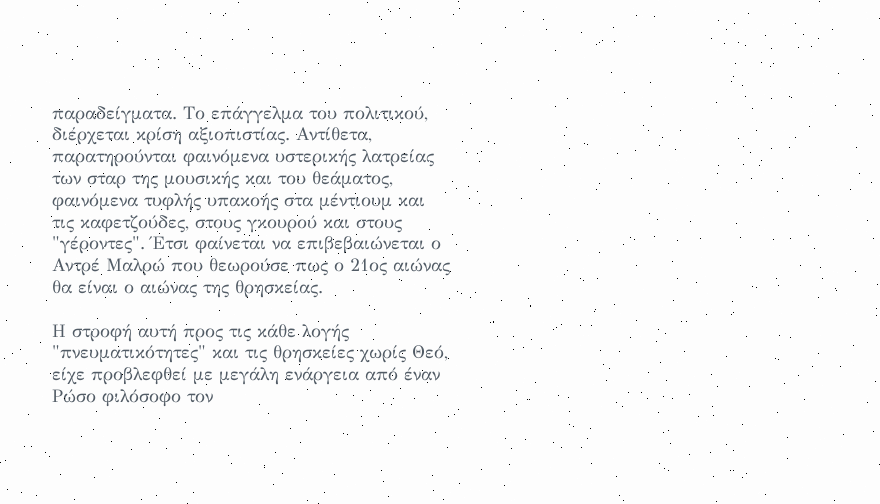παραδείγματα. Το επάγγελμα του πολιτικού, διέρχεται κρίση αξιοπιστίας. Αντίθετα, παρατηρούνται φαινόμενα υστερικής λατρείας των σταρ της μουσικής και του θεάματος, φαινόμενα τυφλής υπακοής στα μέντιουμ και τις καφετζούδες, στους γκουρού και στους "γέροντες". Έτσι φαίνεται να επιβεβαιώνεται ο Αντρέ Μαλρώ που θεωρούσε πως ο 21ος αιώνας θα είναι ο αιώνας της θρησκείας.

Η στροφή αυτή προς τις κάθε λογής "πνευματικότητες" και τις θρησκείες χωρίς Θεό, είχε προβλεφθεί με μεγάλη ενάργεια από έναν Ρώσο φιλόσοφο τον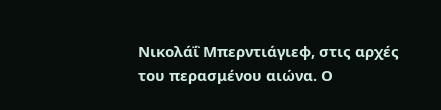Νικολάΐ Μπερντιάγιεφ, στις αρχές του περασμένου αιώνα. Ο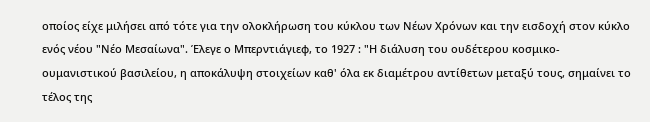οποίος είχε μιλήσει από τότε για την ολοκλήρωση του κύκλου των Νέων Χρόνων και την εισδοχή στον κύκλο ενός νέου "Νέο Μεσαίωνα". Έλεγε ο Μπερντιάγιεφ, το 1927 : "Η διάλυση του ουδέτερου κοσμικο-ουμανιστικού βασιλείου, η αποκάλυψη στοιχείων καθ' όλα εκ διαμέτρου αντίθετων μεταξύ τους, σημαίνει το τέλος της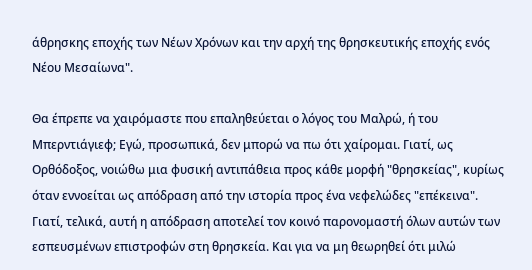άθρησκης εποχής των Νέων Χρόνων και την αρχή της θρησκευτικής εποχής ενός Νέου Μεσαίωνα".

Θα έπρεπε να χαιρόμαστε που επαληθεύεται ο λόγος του Μαλρώ, ή του Μπερντιάγιεφ; Εγώ, προσωπικά, δεν μπορώ να πω ότι χαίρομαι. Γιατί, ως Ορθόδοξος, νοιώθω μια φυσική αντιπάθεια προς κάθε μορφή "θρησκείας", κυρίως όταν εννοείται ως απόδραση από την ιστορία προς ένα νεφελώδες "επέκεινα". Γιατί, τελικά, αυτή η απόδραση αποτελεί τον κοινό παρονομαστή όλων αυτών των εσπευσμένων επιστροφών στη θρησκεία. Και για να μη θεωρηθεί ότι μιλώ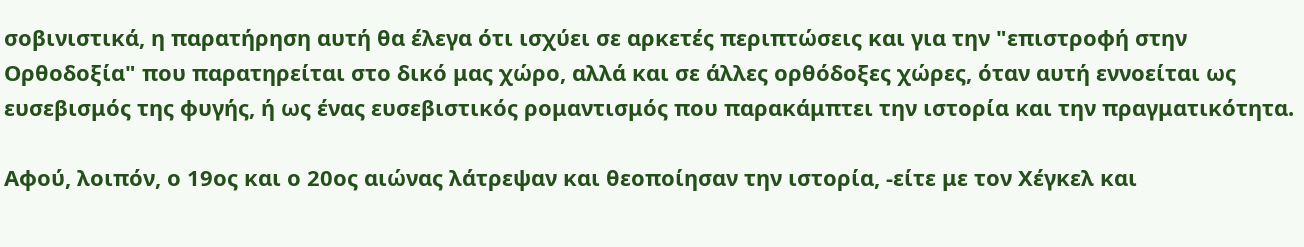σοβινιστικά, η παρατήρηση αυτή θα έλεγα ότι ισχύει σε αρκετές περιπτώσεις και για την "επιστροφή στην Ορθοδοξία" που παρατηρείται στο δικό μας χώρο, αλλά και σε άλλες ορθόδοξες χώρες, όταν αυτή εννοείται ως ευσεβισμός της φυγής, ή ως ένας ευσεβιστικός ρομαντισμός που παρακάμπτει την ιστορία και την πραγματικότητα.

Αφού, λοιπόν, ο 19ος και ο 20ος αιώνας λάτρεψαν και θεοποίησαν την ιστορία, -είτε με τον Χέγκελ και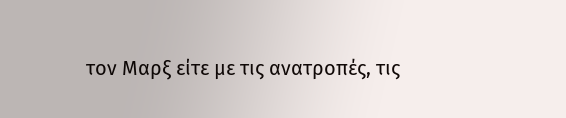τον Μαρξ είτε με τις ανατροπές, τις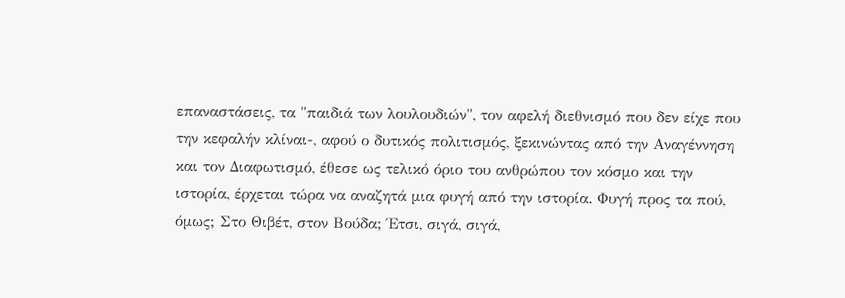επαναστάσεις, τα "παιδιά των λουλουδιών", τον αφελή διεθνισμό που δεν είχε που την κεφαλήν κλίναι-, αφού ο δυτικός πολιτισμός, ξεκινώντας από την Αναγέννηση και τον Διαφωτισμό, έθεσε ως τελικό όριο του ανθρώπου τον κόσμο και την ιστορία, έρχεται τώρα να αναζητά μια φυγή από την ιστορία. Φυγή προς τα πού, όμως; Στο Θιβέτ, στον Βούδα; Έτσι, σιγά, σιγά,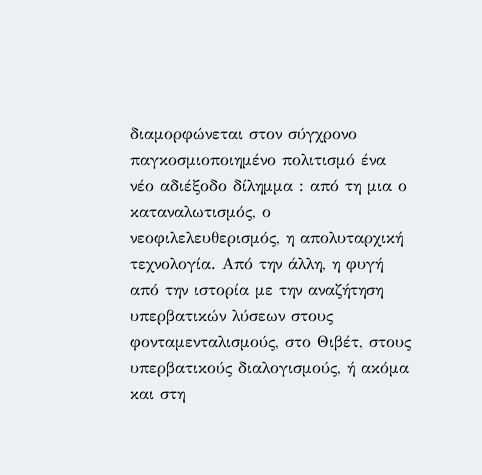διαμορφώνεται στον σύγχρονο παγκοσμιοποιημένο πολιτισμό ένα νέο αδιέξοδο δίλημμα : από τη μια ο καταναλωτισμός, ο νεοφιλελευθερισμός, η απολυταρχική τεχνολογία. Από την άλλη, η φυγή από την ιστορία με την αναζήτηση υπερβατικών λύσεων στους φονταμενταλισμούς, στο Θιβέτ, στους υπερβατικούς διαλογισμούς, ή ακόμα και στη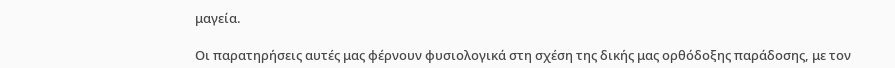μαγεία.

Οι παρατηρήσεις αυτές μας φέρνουν φυσιολογικά στη σχέση της δικής μας ορθόδοξης παράδοσης, με τον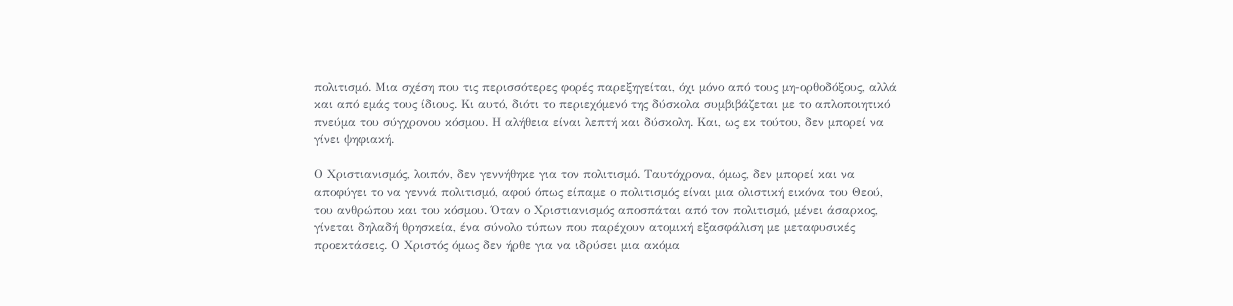πολιτισμό. Μια σχέση που τις περισσότερες φορές παρεξηγείται, όχι μόνο από τους μη-ορθοδόξους, αλλά και από εμάς τους ίδιους. Κι αυτό, διότι το περιεχόμενό της δύσκολα συμβιβάζεται με το απλοποιητικό πνεύμα του σύγχρονου κόσμου. Η αλήθεια είναι λεπτή και δύσκολη. Και, ως εκ τούτου, δεν μπορεί να γίνει ψηφιακή.

Ο Χριστιανισμός, λοιπόν, δεν γεννήθηκε για τον πολιτισμό. Ταυτόχρονα, όμως, δεν μπορεί και να αποφύγει το να γεννά πολιτισμό, αφού όπως είπαμε ο πολιτισμός είναι μια ολιστική εικόνα του Θεού, του ανθρώπου και του κόσμου. Όταν ο Χριστιανισμός αποσπάται από τον πολιτισμό, μένει άσαρκος, γίνεται δηλαδή θρησκεία, ένα σύνολο τύπων που παρέχουν ατομική εξασφάλιση με μεταφυσικές προεκτάσεις. Ο Χριστός όμως δεν ήρθε για να ιδρύσει μια ακόμα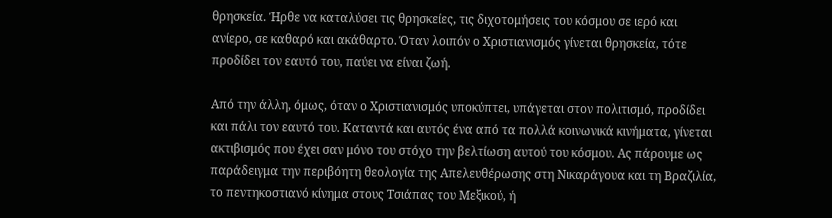θρησκεία. Ήρθε να καταλύσει τις θρησκείες, τις διχοτομήσεις του κόσμου σε ιερό και ανίερο, σε καθαρό και ακάθαρτο. Όταν λοιπόν ο Χριστιανισμός γίνεται θρησκεία, τότε προδίδει τον εαυτό του, παύει να είναι ζωή.

Από την άλλη, όμως, όταν ο Χριστιανισμός υποκύπτει, υπάγεται στον πολιτισμό, προδίδει και πάλι τον εαυτό του. Καταντά και αυτός ένα από τα πολλά κοινωνικά κινήματα, γίνεται ακτιβισμός που έχει σαν μόνο του στόχο την βελτίωση αυτού του κόσμου. Ας πάρουμε ως παράδειγμα την περιβόητη θεολογία της Απελευθέρωσης στη Νικαράγουα και τη Βραζιλία, το πεντηκοστιανό κίνημα στους Τσιάπας του Μεξικού, ή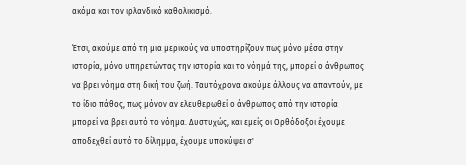ακόμα και τον ιρλανδικό καθολικισμό.

Έτσι, ακούμε από τη μια μερικούς να υποστηρίζουν πως μόνο μέσα στην ιστορία, μόνο υπηρετώντας την ιστορία και το νόημά της, μπορεί ο άνθρωπος να βρει νόημα στη δική του ζωή. Ταυτόχρονα ακούμε άλλους να απαντούν, με το ίδιο πάθος, πως μόνον αν ελευθερωθεί ο άνθρωπος από την ιστορία μπορεί να βρει αυτό το νόημα. Δυστυχώς, και εμείς οι Ορθόδοξοι έχουμε αποδεχθεί αυτό το δίλημμα, έχουμε υποκύψει σ'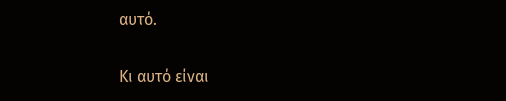αυτό.

Κι αυτό είναι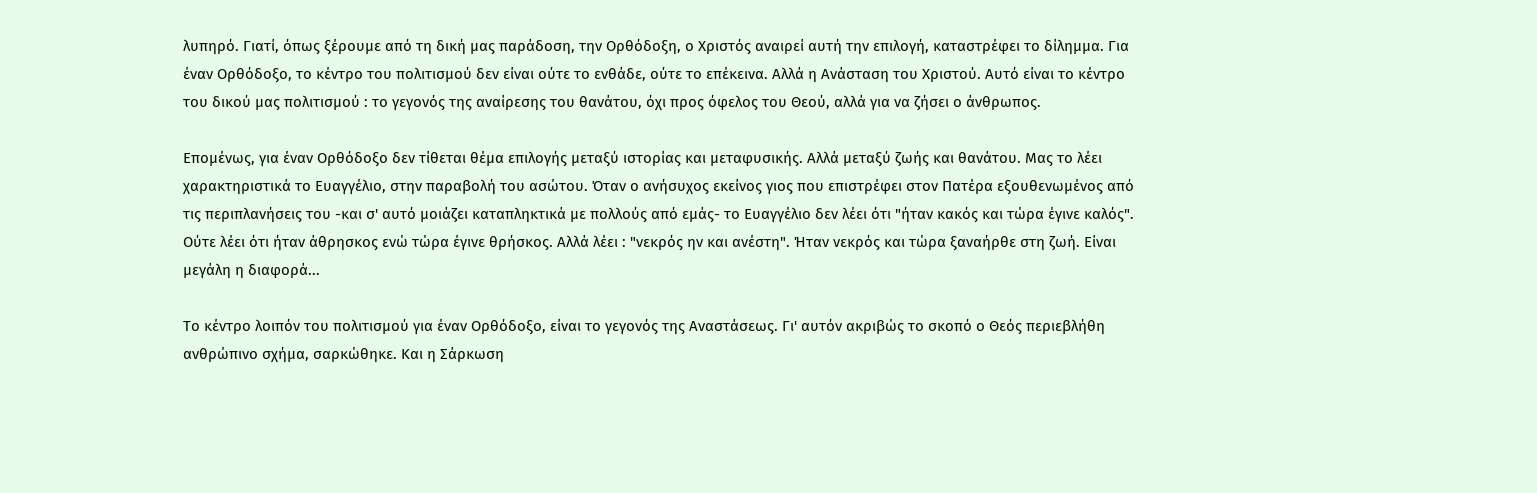λυπηρό. Γιατί, όπως ξέρουμε από τη δική μας παράδοση, την Ορθόδοξη, ο Χριστός αναιρεί αυτή την επιλογή, καταστρέφει το δίλημμα. Για έναν Ορθόδοξο, το κέντρο του πολιτισμού δεν είναι ούτε το ενθάδε, ούτε το επέκεινα. Αλλά η Ανάσταση του Χριστού. Αυτό είναι το κέντρο του δικού μας πολιτισμού : το γεγονός της αναίρεσης του θανάτου, όχι προς όφελος του Θεού, αλλά για να ζήσει ο άνθρωπος.

Επομένως, για έναν Ορθόδοξο δεν τίθεται θέμα επιλογής μεταξύ ιστορίας και μεταφυσικής. Αλλά μεταξύ ζωής και θανάτου. Μας το λέει χαρακτηριστικά το Ευαγγέλιο, στην παραβολή του ασώτου. Όταν ο ανήσυχος εκείνος γιος που επιστρέφει στον Πατέρα εξουθενωμένος από τις περιπλανήσεις του -και σ' αυτό μοιάζει καταπληκτικά με πολλούς από εμάς- το Ευαγγέλιο δεν λέει ότι "ήταν κακός και τώρα έγινε καλός". Ούτε λέει ότι ήταν άθρησκος ενώ τώρα έγινε θρήσκος. Αλλά λέει : "νεκρός ην και ανέστη". Ήταν νεκρός και τώρα ξαναήρθε στη ζωή. Είναι μεγάλη η διαφορά...

Το κέντρο λοιπόν του πολιτισμού για έναν Ορθόδοξο, είναι το γεγονός της Αναστάσεως. Γι' αυτόν ακριβώς το σκοπό ο Θεός περιεβλήθη ανθρώπινο σχήμα, σαρκώθηκε. Και η Σάρκωση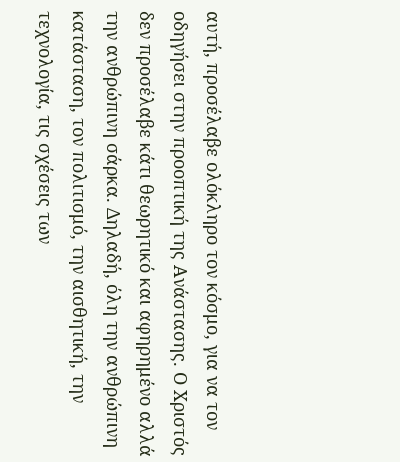αυτή, προσέλαβε ολόκληρο τον κόσμο, για να τον οδηγήσει στην προοπτική της Ανάστασης. Ο Χριστός δεν προσέλαβε κάτι θεωρητικό και αφηρημένο αλλά την ανθρώπινη σάρκα. Δηλαδή, όλη την ανθρώπινη κατάσταση, τον πολιτισμό, την αισθητική, την τεχνολογία, τις σχέσεις των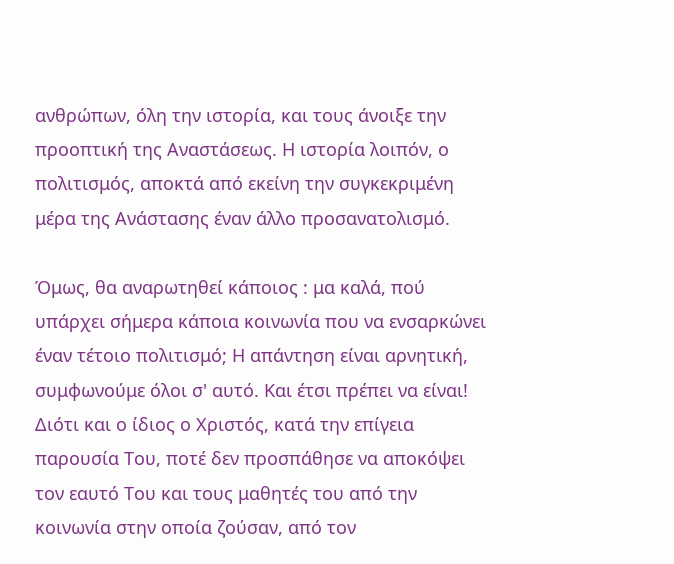ανθρώπων, όλη την ιστορία, και τους άνοιξε την προοπτική της Αναστάσεως. Η ιστορία λοιπόν, ο πολιτισμός, αποκτά από εκείνη την συγκεκριμένη μέρα της Ανάστασης έναν άλλο προσανατολισμό.

Όμως, θα αναρωτηθεί κάποιος : μα καλά, πού υπάρχει σήμερα κάποια κοινωνία που να ενσαρκώνει έναν τέτοιο πολιτισμό; Η απάντηση είναι αρνητική, συμφωνούμε όλοι σ' αυτό. Και έτσι πρέπει να είναι! Διότι και ο ίδιος ο Χριστός, κατά την επίγεια παρουσία Του, ποτέ δεν προσπάθησε να αποκόψει τον εαυτό Του και τους μαθητές του από την κοινωνία στην οποία ζούσαν, από τον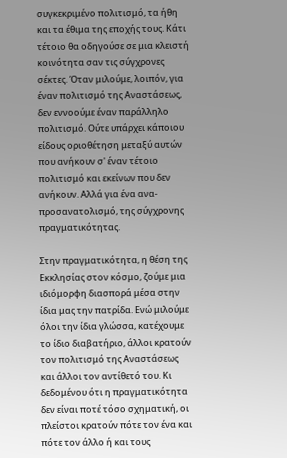συγκεκριμένο πολιτισμό, τα ήθη και τα έθιμα της εποχής τους. Κάτι τέτοιο θα οδηγούσε σε μια κλειστή κοινότητα σαν τις σύγχρονες σέκτες. Όταν μιλούμε, λοιπόν, για έναν πολιτισμό της Αναστάσεως, δεν εννοούμε έναν παράλληλο πολιτισμό. Ούτε υπάρχει κάποιου είδους οριοθέτηση μεταξύ αυτών που ανήκουν σ' έναν τέτοιο πολιτισμό και εκείνων που δεν ανήκουν. Αλλά για ένα ανα-προσανατολισμό, της σύγχρονης πραγματικότητας.

Στην πραγματικότητα, η θέση της Εκκλησίας στον κόσμο, ζούμε μια ιδιόμορφη διασπορά μέσα στην ίδια μας την πατρίδα. Ενώ μιλούμε όλοι την ίδια γλώσσα, κατέχουμε το ίδιο διαβατήριο, άλλοι κρατούν τον πολιτισμό της Αναστάσεως και άλλοι τον αντίθετό του. Κι δεδομένου ότι η πραγματικότητα δεν είναι ποτέ τόσο σχηματική, οι πλείστοι κρατούν πότε τον ένα και πότε τον άλλο ή και τους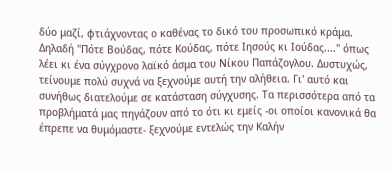δύο μαζί, φτιάχνοντας ο καθένας το δικό του προσωπικό κράμα. Δηλαδή "Πότε Βούδας, πότε Κούδας, πότε Ιησούς κι Ιούδας...." όπως λέει κι ένα σύγχρονο λαϊκό άσμα του Νίκου Παπάζογλου. Δυστυχώς, τείνουμε πολύ συχνά να ξεχνούμε αυτή την αλήθεια. Γι' αυτό και συνήθως διατελούμε σε κατάσταση σύγχυσης. Τα περισσότερα από τα προβλήματά μας πηγάζουν από το ότι κι εμείς -οι οποίοι κανονικά θα έπρεπε να θυμόμαστε- ξεχνούμε εντελώς την Καλήν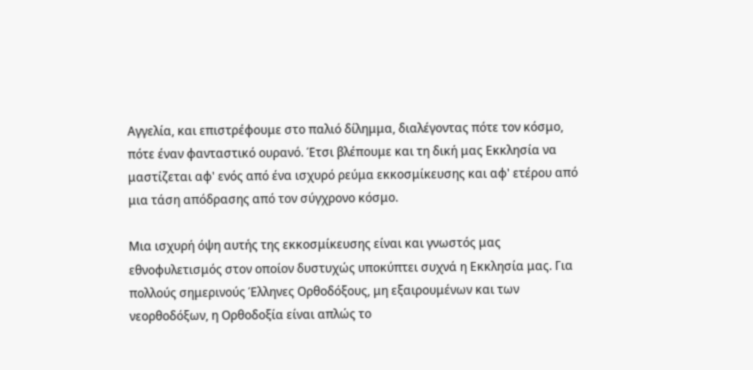Αγγελία, και επιστρέφουμε στο παλιό δίλημμα, διαλέγοντας πότε τον κόσμο, πότε έναν φανταστικό ουρανό. Έτσι βλέπουμε και τη δική μας Εκκλησία να μαστίζεται αφ' ενός από ένα ισχυρό ρεύμα εκκοσμίκευσης και αφ' ετέρου από μια τάση απόδρασης από τον σύγχρονο κόσμο.

Μια ισχυρή όψη αυτής της εκκοσμίκευσης είναι και γνωστός μας εθνοφυλετισμός στον οποίον δυστυχώς υποκύπτει συχνά η Εκκλησία μας. Για πολλούς σημερινούς Έλληνες Ορθοδόξους, μη εξαιρουμένων και των νεορθοδόξων, η Ορθοδοξία είναι απλώς το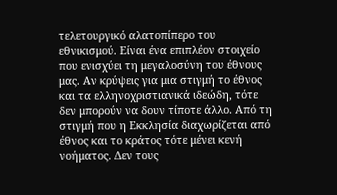τελετουργικό αλατοπίπερο του εθνικισμού. Είναι ένα επιπλέον στοιχείο που ενισχύει τη μεγαλοσύνη του έθνους μας. Αν κρύψεις για μια στιγμή το έθνος και τα ελληνοχριστιανικά ιδεώδη, τότε δεν μπορούν να δουν τίποτε άλλο. Από τη στιγμή που η Εκκλησία διαχωρίζεται από έθνος και το κράτος τότε μένει κενή νοήματος. Δεν τους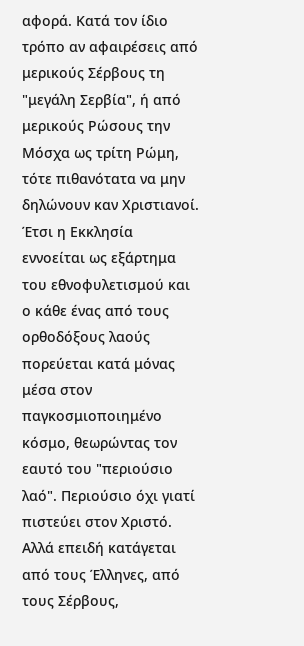αφορά. Κατά τον ίδιο τρόπο αν αφαιρέσεις από μερικούς Σέρβους τη "μεγάλη Σερβία", ή από μερικούς Ρώσους την Μόσχα ως τρίτη Ρώμη, τότε πιθανότατα να μην δηλώνουν καν Χριστιανοί. Έτσι η Εκκλησία εννοείται ως εξάρτημα του εθνοφυλετισμού και ο κάθε ένας από τους ορθοδόξους λαούς πορεύεται κατά μόνας μέσα στον παγκοσμιοποιημένο κόσμο, θεωρώντας τον εαυτό του "περιούσιο λαό". Περιούσιο όχι γιατί πιστεύει στον Χριστό. Αλλά επειδή κατάγεται από τους Έλληνες, από τους Σέρβους,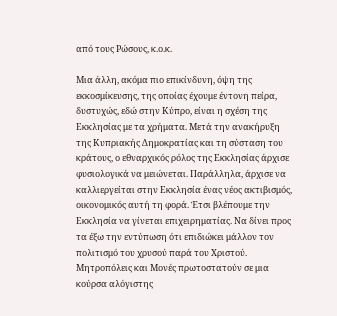από τους Ρώσους, κ.ο.κ.

Μια άλλη, ακόμα πιο επικίνδυνη, όψη της εκκοσμίκευσης, της οποίας έχουμε έντονη πείρα, δυστυχώς, εδώ στην Κύπρο, είναι η σχέση της Εκκλησίας με τα χρήματα. Μετά την ανακήρυξη της Κυπριακής Δημοκρατίας και τη σύσταση του κράτους, ο εθναρχικός ρόλος της Εκκλησίας άρχισε φυσιολογικά να μειώνεται. Παράλληλα, άρχισε να καλλιεργείται στην Εκκλησία ένας νέος ακτιβισμός, οικονομικός αυτή τη φορά. Έτσι βλέπουμε την Εκκλησία να γίνεται επιχειρηματίας. Να δίνει προς τα έξω την εντύπωση ότι επιδιώκει μάλλον τον πολιτισμό του χρυσού παρά του Χριστού. Μητροπόλεις και Μονές πρωτοστατούν σε μια κούρσα αλόγιστης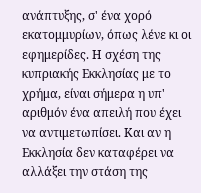ανάπτυξης, σ' ένα χορό εκατομμυρίων, όπως λένε κι οι εφημερίδες. Η σχέση της κυπριακής Εκκλησίας με το χρήμα, είναι σήμερα η υπ' αριθμόν ένα απειλή που έχει να αντιμετωπίσει. Και αν η Εκκλησία δεν καταφέρει να αλλάξει την στάση της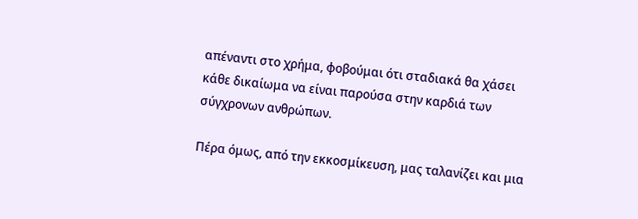απέναντι στο χρήμα, φοβούμαι ότι σταδιακά θα χάσει κάθε δικαίωμα να είναι παρούσα στην καρδιά των σύγχρονων ανθρώπων.

Πέρα όμως, από την εκκοσμίκευση, μας ταλανίζει και μια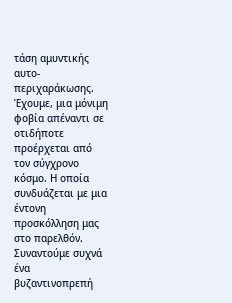τάση αμυντικής αυτο-περιχαράκωσης. Έχουμε, μια μόνιμη φοβία απέναντι σε οτιδήποτε προέρχεται από τον σύγχρονο κόσμο. Η οποία συνδυάζεται με μια έντονη προσκόλληση μας στο παρελθόν. Συναντούμε συχνά ένα βυζαντινοπρεπή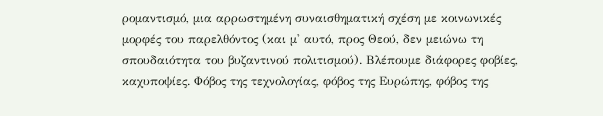ρομαντισμό, μια αρρωστημένη συναισθηματική σχέση με κοινωνικές μορφές του παρελθόντος (και μ' αυτό, προς Θεού, δεν μειώνω τη σπουδαιότητα του βυζαντινού πολιτισμού). Βλέπουμε διάφορες φοβίες, καχυποψίες. Φόβος της τεχνολογίας, φόβος της Ευρώπης, φόβος της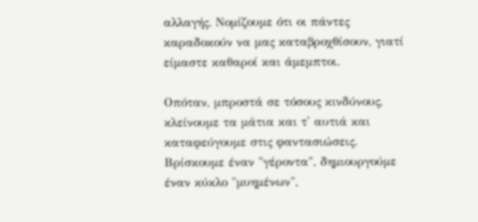αλλαγής. Νομίζουμε ότι οι πάντες καραδοκούν να μας καταβροχθίσουν, γιατί είμαστε καθαροί και άμεμπτοι.

Οπόταν, μπροστά σε τόσους κινδύνους, κλείνουμε τα μάτια και τ' αυτιά και καταφεύγουμε στις φαντασιώσεις. Βρίσκουμε έναν "γέροντα", δημιουργούμε έναν κύκλο "μυημένων",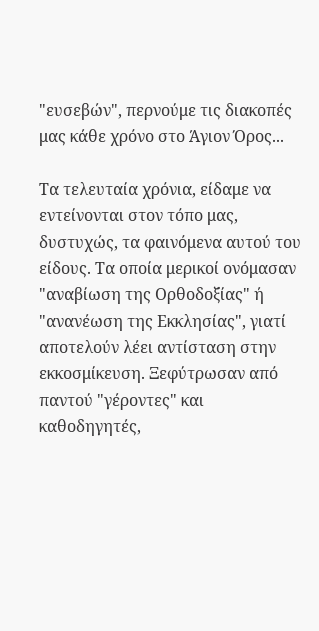"ευσεβών", περνούμε τις διακοπές μας κάθε χρόνο στο Άγιον Όρος...

Τα τελευταία χρόνια, είδαμε να εντείνονται στον τόπο μας, δυστυχώς, τα φαινόμενα αυτού του είδους. Τα οποία μερικοί ονόμασαν "αναβίωση της Ορθοδοξίας" ή "ανανέωση της Εκκλησίας", γιατί αποτελούν λέει αντίσταση στην εκκοσμίκευση. Ξεφύτρωσαν από παντού "γέροντες" και καθοδηγητές,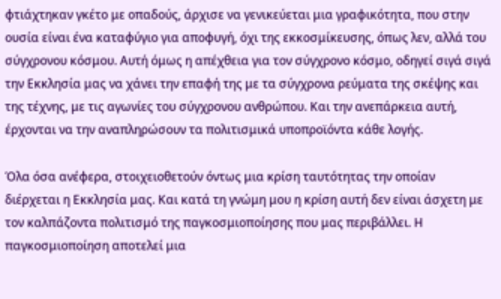φτιάχτηκαν γκέτο με οπαδούς, άρχισε να γενικεύεται μια γραφικότητα, που στην ουσία είναι ένα καταφύγιο για αποφυγή, όχι της εκκοσμίκευσης, όπως λεν, αλλά του σύγχρονου κόσμου. Αυτή όμως η απέχθεια για τον σύγχρονο κόσμο, οδηγεί σιγά σιγά την Εκκλησία μας να χάνει την επαφή της με τα σύγχρονα ρεύματα της σκέψης και της τέχνης, με τις αγωνίες του σύγχρονου ανθρώπου. Και την ανεπάρκεια αυτή, έρχονται να την αναπληρώσουν τα πολιτισμικά υποπροϊόντα κάθε λογής.

Όλα όσα ανέφερα, στοιχειοθετούν όντως μια κρίση ταυτότητας την οποίαν διέρχεται η Εκκλησία μας. Και κατά τη γνώμη μου η κρίση αυτή δεν είναι άσχετη με τον καλπάζοντα πολιτισμό της παγκοσμιοποίησης που μας περιβάλλει. Η παγκοσμιοποίηση αποτελεί μια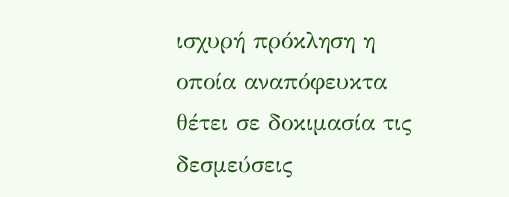ισχυρή πρόκληση η οποία αναπόφευκτα θέτει σε δοκιμασία τις δεσμεύσεις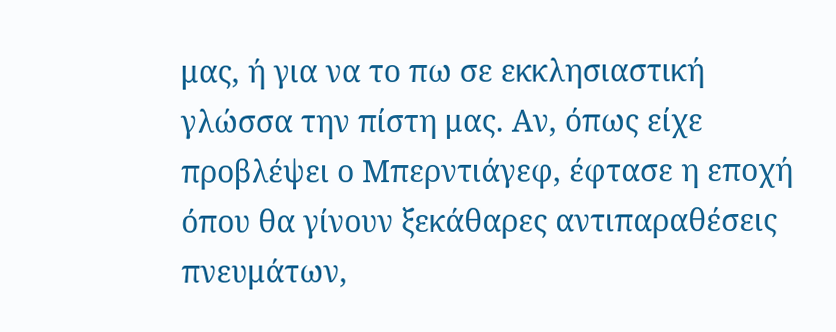μας, ή για να το πω σε εκκλησιαστική γλώσσα την πίστη μας. Αν, όπως είχε προβλέψει ο Μπερντιάγεφ, έφτασε η εποχή όπου θα γίνουν ξεκάθαρες αντιπαραθέσεις πνευμάτων,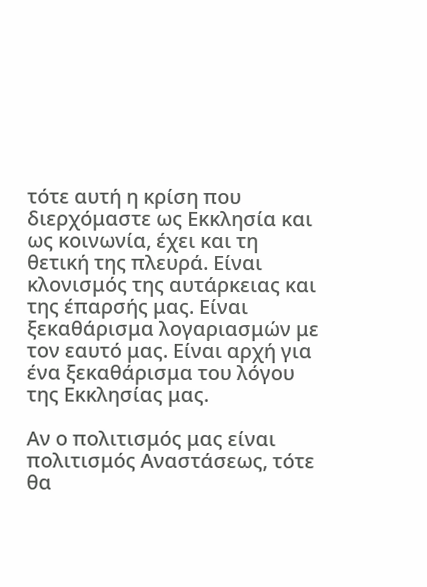τότε αυτή η κρίση που διερχόμαστε ως Εκκλησία και ως κοινωνία, έχει και τη θετική της πλευρά. Είναι κλονισμός της αυτάρκειας και της έπαρσής μας. Είναι ξεκαθάρισμα λογαριασμών με τον εαυτό μας. Είναι αρχή για ένα ξεκαθάρισμα του λόγου της Εκκλησίας μας.

Αν ο πολιτισμός μας είναι πολιτισμός Αναστάσεως, τότε θα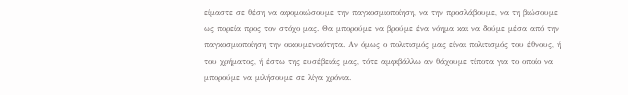είμαστε σε θέση να αφομοιώσουμε την παγκοσμιοποίηση, να την προσλάβουμε, να τη βιώσουμε ως πορεία προς τον στόχο μας. Θα μπορούμε να βρούμε ένα νόημα και να δούμε μέσα από την παγκοσμιοποίηση την οικουμενικότητα. Αν όμως ο πολιτισμός μας είναι πολιτισμός του έθνους, ή του χρήματος, ή έστω της ευσέβειάς μας, τότε αμφιβάλλω αν θάχουμε τίποτα για το οποίο να μπορούμε να μιλήσουμε σε λίγα χρόνια.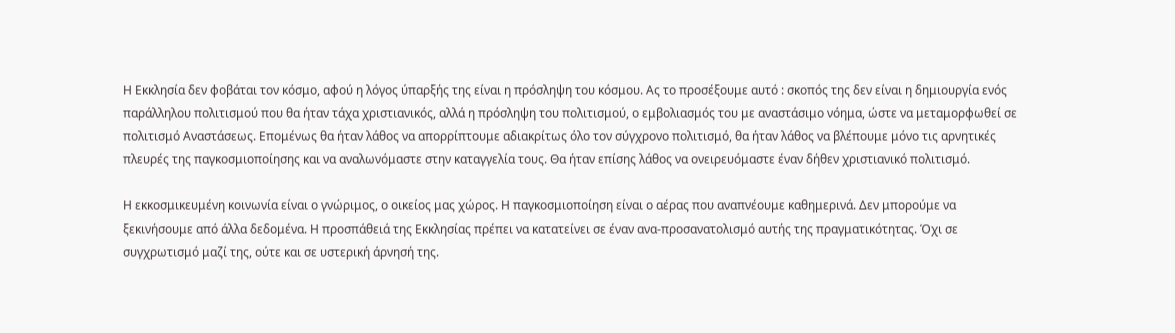Η Εκκλησία δεν φοβάται τον κόσμο, αφού η λόγος ύπαρξής της είναι η πρόσληψη του κόσμου. Ας το προσέξουμε αυτό : σκοπός της δεν είναι η δημιουργία ενός παράλληλου πολιτισμού που θα ήταν τάχα χριστιανικός, αλλά η πρόσληψη του πολιτισμού, ο εμβολιασμός του με αναστάσιμο νόημα, ώστε να μεταμορφωθεί σε πολιτισμό Αναστάσεως. Επομένως θα ήταν λάθος να απορρίπτουμε αδιακρίτως όλο τον σύγχρονο πολιτισμό, θα ήταν λάθος να βλέπουμε μόνο τις αρνητικές πλευρές της παγκοσμιοποίησης και να αναλωνόμαστε στην καταγγελία τους. Θα ήταν επίσης λάθος να ονειρευόμαστε έναν δήθεν χριστιανικό πολιτισμό.

Η εκκοσμικευμένη κοινωνία είναι ο γνώριμος, ο οικείος μας χώρος. Η παγκοσμιοποίηση είναι ο αέρας που αναπνέουμε καθημερινά. Δεν μπορούμε να ξεκινήσουμε από άλλα δεδομένα. Η προσπάθειά της Εκκλησίας πρέπει να κατατείνει σε έναν ανα-προσανατολισμό αυτής της πραγματικότητας. Όχι σε συγχρωτισμό μαζί της, ούτε και σε υστερική άρνησή της.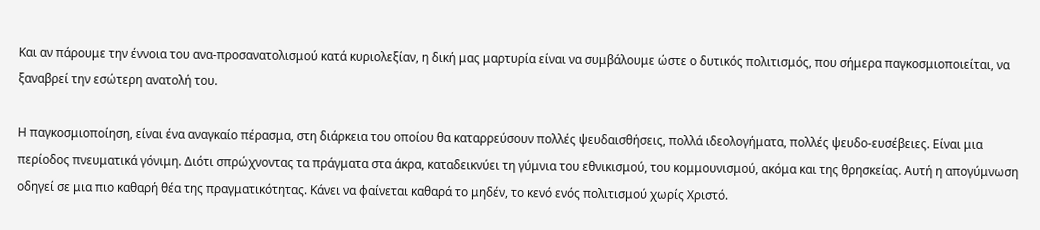Και αν πάρουμε την έννοια του ανα-προσανατολισμού κατά κυριολεξίαν, η δική μας μαρτυρία είναι να συμβάλουμε ώστε ο δυτικός πολιτισμός, που σήμερα παγκοσμιοποιείται, να ξαναβρεί την εσώτερη ανατολή του.

Η παγκοσμιοποίηση, είναι ένα αναγκαίο πέρασμα, στη διάρκεια του οποίου θα καταρρεύσουν πολλές ψευδαισθήσεις, πολλά ιδεολογήματα, πολλές ψευδο-ευσέβειες. Είναι μια περίοδος πνευματικά γόνιμη. Διότι σπρώχνοντας τα πράγματα στα άκρα, καταδεικνύει τη γύμνια του εθνικισμού, του κομμουνισμού, ακόμα και της θρησκείας. Αυτή η απογύμνωση οδηγεί σε μια πιο καθαρή θέα της πραγματικότητας. Κάνει να φαίνεται καθαρά το μηδέν, το κενό ενός πολιτισμού χωρίς Χριστό.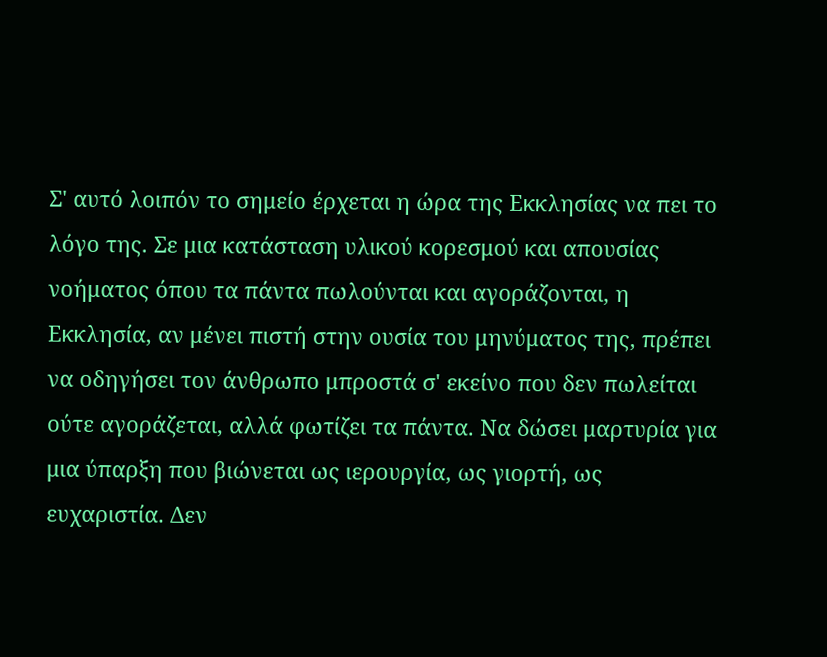Σ' αυτό λοιπόν το σημείο έρχεται η ώρα της Εκκλησίας να πει το λόγο της. Σε μια κατάσταση υλικού κορεσμού και απουσίας νοήματος όπου τα πάντα πωλούνται και αγοράζονται, η Εκκλησία, αν μένει πιστή στην ουσία του μηνύματος της, πρέπει να οδηγήσει τον άνθρωπο μπροστά σ' εκείνο που δεν πωλείται ούτε αγοράζεται, αλλά φωτίζει τα πάντα. Να δώσει μαρτυρία για μια ύπαρξη που βιώνεται ως ιερουργία, ως γιορτή, ως ευχαριστία. Δεν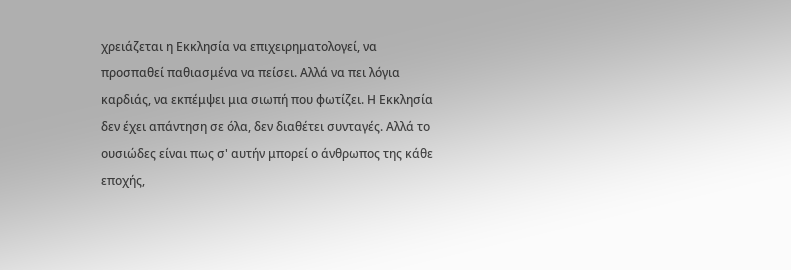χρειάζεται η Εκκλησία να επιχειρηματολογεί, να προσπαθεί παθιασμένα να πείσει. Αλλά να πει λόγια καρδιάς, να εκπέμψει μια σιωπή που φωτίζει. Η Εκκλησία δεν έχει απάντηση σε όλα, δεν διαθέτει συνταγές. Αλλά το ουσιώδες είναι πως σ' αυτήν μπορεί ο άνθρωπος της κάθε εποχής,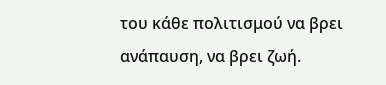του κάθε πολιτισμού να βρει ανάπαυση, να βρει ζωή.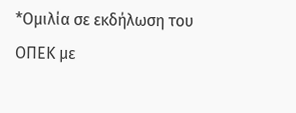*Ομιλία σε εκδήλωση του ΟΠΕΚ με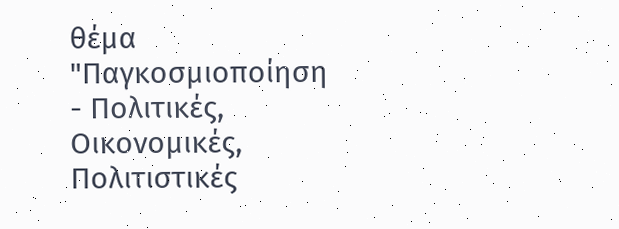θέμα "Παγκοσμιοποίηση - Πολιτικές, Οικονομικές, Πολιτιστικές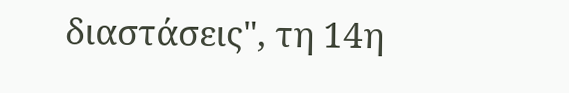διαστάσεις", τη 14η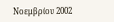Νοεμβρίου 2002